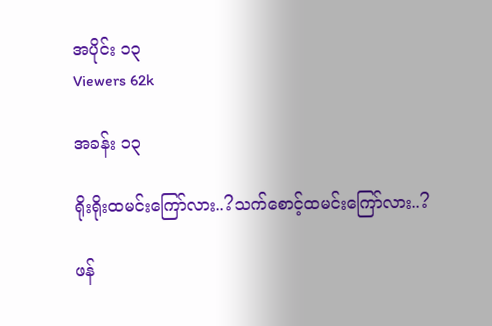အပိုင်း ၁၃
Viewers 62k

အခန်း ၁၃

ရိုးရိုးထမင်းကြော်လား..?သက်စောင့်ထမင်းကြော်လား..?

ဖန်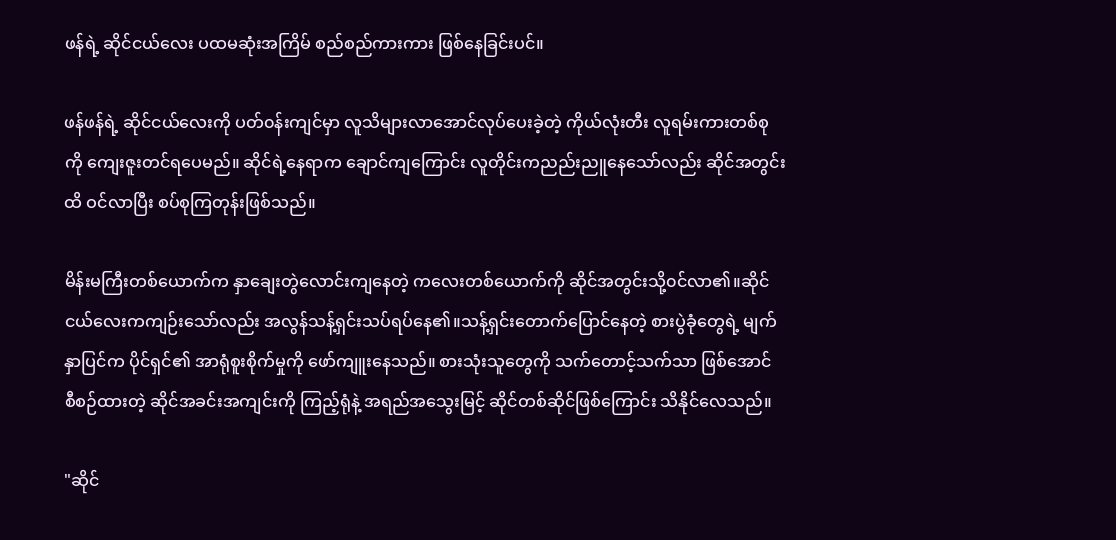ဖန်ရဲ့ ဆိုင်ငယ်လေး ပထမဆုံးအကြိမ် စည်စည်ကားကား ဖြစ်နေခြင်းပင်။

ဖန်ဖန်ရဲ့ ဆိုင်ငယ်လေးကို ပတ်၀န်းကျင်မှာ လူသိများလာအောင်လုပ်ပေးခဲ့တဲ့ ကိုယ်လုံးတီး လူရမ်းကားတစ်စုကို ကျေးဇူးတင်ရပေမည်။ ဆိုင်ရဲ့နေရာက ချောင်ကျကြောင်း လူတိုင်းကညည်းညူနေသော်လည်း ဆိုင်အတွင်းထိ ဝင်လာပြီး စပ်စုကြတုန်းဖြစ်သည်။

မိန်းမကြီးတစ်ယောက်က နှာချေးတွဲလောင်းကျနေတဲ့ ကလေးတစ်ယောက်ကို ဆိုင်အတွင်းသို့၀င်လာ၏။ဆိုင်ငယ်လေးကကျဉ်းသော်လည်း အလွန်သန့်ရှင်းသပ်ရပ်နေ၏။သန့်ရှင်းတောက်ပြောင်နေတဲ့ စားပွဲခုံတွေရဲ့ မျက်နှာပြင်က ပိုင်ရှင်၏ အာရုံစူးစိုက်မှုကို ဖော်ကျူးနေသည်။ စားသုံးသူတွေကို သက်တောင့်သက်သာ ဖြစ်အောင် စီစဉ်ထားတဲ့ ဆိုင်အခင်းအကျင်းကို ကြည့်ရုံနဲ့ အရည်အသွေးမြင့် ဆိုင်တစ်ဆိုင်ဖြစ်ကြောင်း သိနိုင်လေသည်။

"ဆိုင်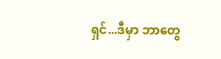ရှင်...ဒီမှာ ဘာတွေ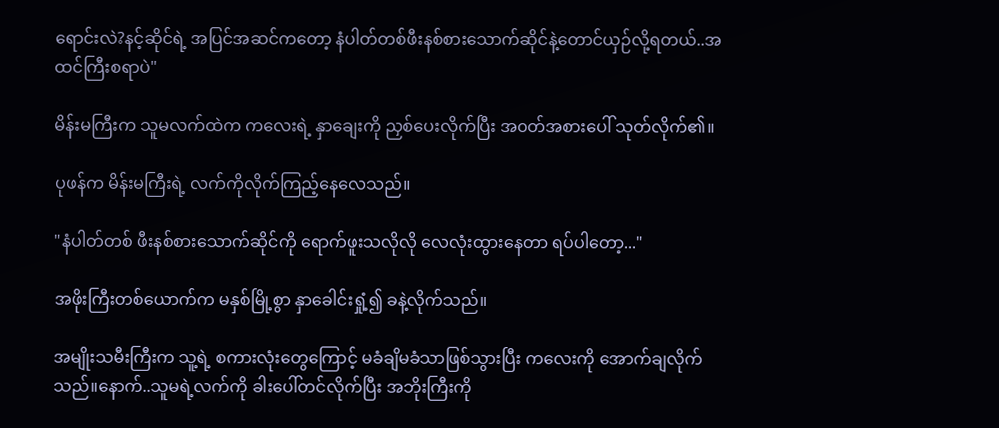ရောင်းလဲ?နင့်ဆိုင်ရဲ့ အပြင်အဆင်ကတော့ နံပါတ်တစ်ဖီးနစ်စားသောက်ဆိုင်နဲ့တောင်ယှဉ်လို့ရတယ်..အထင်ကြီးစရာပဲ"

မိန်းမကြီးက သူမလက်ထဲက ကလေးရဲ့ နှာချေးကို ညှစ်ပေးလိုက်ပြီး အ၀တ်အစားပေါ် သုတ်လိုက်၏။

ပုဖန်က မိန်းမကြီးရဲ့ လက်ကိုလိုက်ကြည့်နေလေသည်။

"နံပါတ်တစ် ဖီးနစ်စားသောက်ဆိုင်ကို ရောက်ဖူးသလိုလို လေလုံးထွားနေတာ ရပ်ပါတော့..."

အဖိုးကြီးတစ်ယောက်က မနှစ်မြို့စွာ နှာခေါင်းရှုံ့၍ ခနဲ့လိုက်သည်။

အမျိုးသမီးကြီးက သူ့ရဲ့ စကားလုံးတွေကြောင့် မခံချိမခံသာဖြစ်သွားပြီး ကလေးကို အောက်ချလိုက်သည်။နောက်..သူမရဲ့လက်ကို ခါးပေါ်တင်လိုက်ပြီး အဘိုးကြီးကို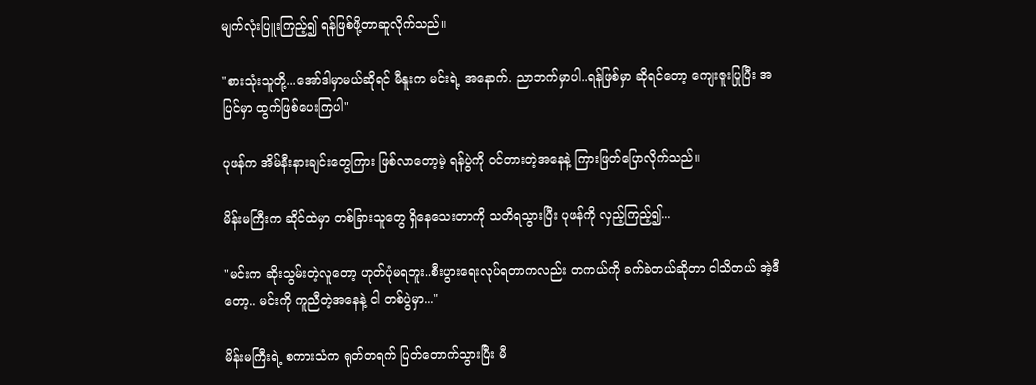မျက်လုံးပြူးကြည့်၍ ရန်ဖြစ်ဖို့တာဆူလိုက်သည်။

"စားသုံးသူတို့...အော်ဒါမှာမယ်ဆိုရင် မီနူးက မင်းရဲ့ အနောက်. ညာဘက်မှာပါ..ရန်ဖြစ်မှာ ဆိုရင်တော့ ကျေးဇူးပြုပြီး အပြင်မှာ ထွက်ဖြစ်ပေးကြပါ"

ပုဖန်က အိမ်နီးနားချင်းတွေကြား ဖြစ်လာတော့မဲ့ ရန်ပွဲကို ဝင်တားတဲ့အနေနဲ့ ကြားဖြတ်ပြောလိုက်သည်။

မိန်းမကြီးက ဆိုင်ထဲမှာ တစ်ခြားသူတွေ ရှိနေသေးတာကို သတိရသွားပြီး ပုဖန်ကို လှည့်ကြည့်၍...

"မင်းက ဆိုးသွမ်းတဲ့လူတော့ ဟုတ်ပုံမရဘူး..စီးပွားရေးလုပ်ရတာကလည်း တကယ်ကို ခက်ခဲတယ်ဆိုတာ ငါသိတယ် အဲ့ဒီတော့.. မင်းကို ကူညီတဲ့အနေနဲ့ ငါ တစ်ပွဲမှာ..."

မိန်းမကြီးရဲ့ စကားသံက ရုတ်တရက် ပြတ်တောက်သွားပြီး မီ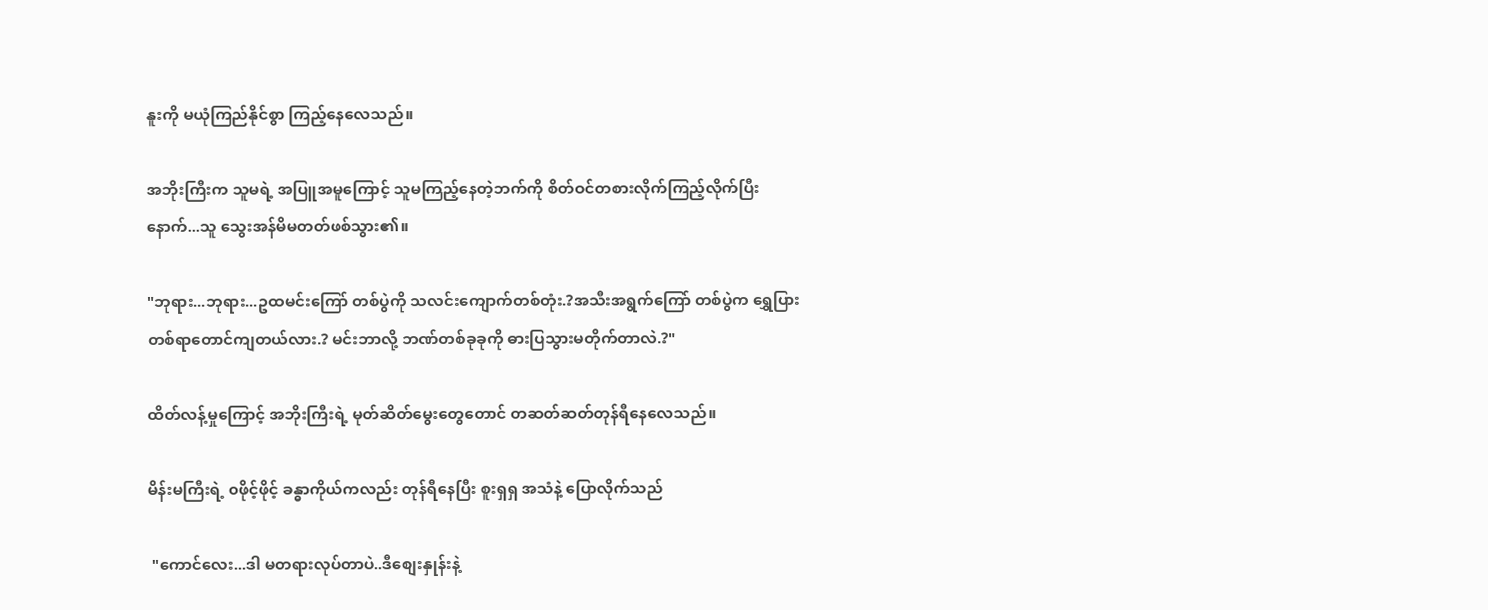နူးကို မယုံကြည်နိုင်စွာ ကြည့်နေလေသည်။

အဘိုးကြီးက သူမရဲ့ အပြူအမူကြောင့် သူမကြည့်နေတဲ့ဘက်ကို စိတ်ဝင်တစားလိုက်ကြည့်လိုက်ပြီးနောက်...သူ သွေးအန်မိမတတ်ဖစ်သွား၏။

"ဘုရား...ဘုရား...ဥထမင်းကြော် တစ်ပွဲကို သလင်းကျောက်တစ်တုံး.?အသီးအရွက်ကြော် တစ်ပွဲက ရွှေပြားတစ်ရာတောင်ကျတယ်လား.? မင်းဘာလို့ ဘဏ်တစ်ခုခုကို ဓားပြသွားမတိုက်တာလဲ.?"

ထိတ်လန့်မှုကြောင့် အဘိုးကြီးရဲ့ မုတ်ဆိတ်မွေးတွေတောင် တဆတ်ဆတ်တုန်ရီနေလေသည်။

မိန်းမကြီးရဲ့ ၀ဖိုင့်ဖိုင့် ခန္ဓာကိုယ်ကလည်း တုန်ရီနေပြီး စူးရှရှ အသံနဲ့ ပြောလိုက်သည်

 "ကောင်လေး...ဒါ မတရားလုပ်တာပဲ..ဒီစျေးနှုန်းနဲ့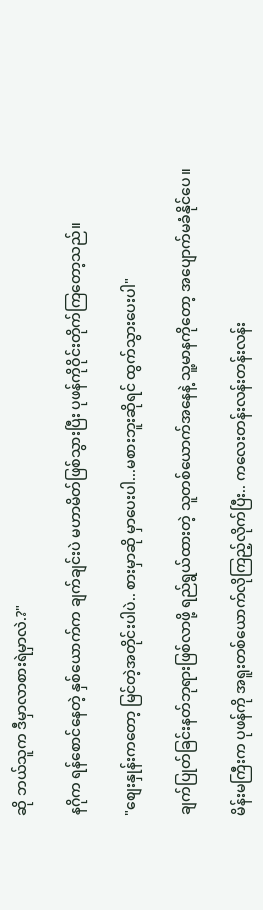ဆို ဘယ်သူက ဒီမှာလာစားရဲမှာလဲ.?"

နဂိုက ရန်စောင်နေတဲ့ နှစ်ယောက်က ချက်ချင်းပဲ မဟာမိတ်ဖြစ်သွားပြီး ပုဖန်ကိုဝိုင်းတိုက်ကြတော့သည်။

"စျေးနှုန်းကတော့ မြင်တဲ့အတိုင်းပါပဲ.. စားမှာဆို မှာပေးပါ...မစားဘူးဆိုရင် ထွက်သွားပေးပါ"

ချက်ပြုတ်ခြင်းနတ်ဘုရားဖြစ်လာဖို့ ရည်ရွယ်ထားတဲ့ သူတစ်ယောက်အနေနဲ့ သူ့မာနကိုတော့ အပျောက်မခံနိုင်ပေ။

မိန်းမကြီးက ပုဖန်ကို အရူးတစ်ယောက်လိုကြည့်လိုက်ပြီး.. ကလေးတန်းလန်းတန်းလန်း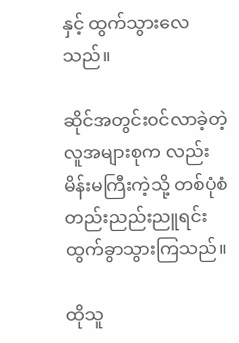နှင့် ထွက်သွားလေသည်။

ဆိုင်အတွင်း၀င်လာခဲ့တဲ့ လူအများစုက လည်း မိန်းမကြီးကဲ့သို့ တစ်ပုံစံတည်းညည်းညူရင်းထွက်ခွာသွားကြသည်။

ထိုသူ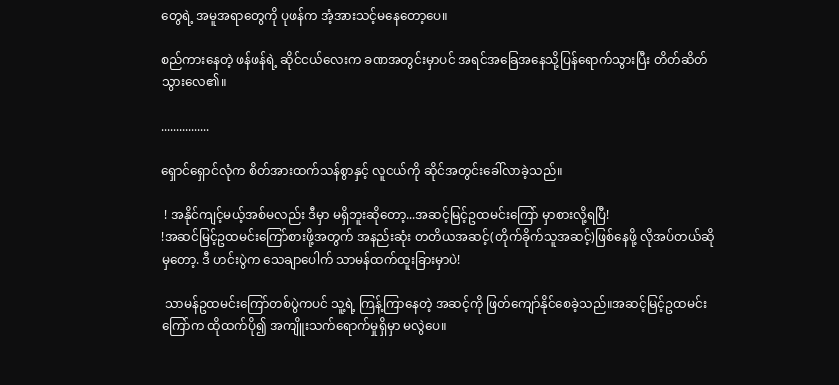တွေရဲ့ အမူအရာတွေကို ပုဖန်က အံ့အားသင့်မနေတော့ပေ။

စည်ကားနေတဲ့ ဖန်ဖန်ရဲ့ ဆိုင်ငယ်လေးက ခဏအတွင်းမှာပင် အရင်အခြေအနေသို့ပြန်ရောက်သွားပြီး တိတ်ဆိတ်သွားလေ၏။

................

ရှောင်ရှောင်လုံက စိတ်အားထက်သန်စွာနှင့် လူငယ်ကို ဆိုင်အတွင်းခေါ်လာခဲ့သည်။

 ! အနိုင်ကျင့်မယ့်အစ်မလည်း ဒီမှာ မရှိဘူးဆိုတော့...အဆင့်မြင့်ဥထမင်းကြော် မှာစားလို့ရပြီ!
!အဆင်မြင့်ဥထမင်းကြော်စားဖို့အတွက် အနည်းဆုံး တတိယအဆင့်(တိုက်ခိုက်သူအဆင့်)ဖြစ်နေဖို့ လိုအပ်တယ်ဆိုမှတော့. ဒီ ဟင်းပွဲက သေချာပေါက် သာမန်ထက်ထူးခြားမှာပဲ!

 သာမန်ဥထမင်းကြော်တစ်ပွဲကပင် သူ့ရဲ့ ကြန့်ကြာနေတဲ့ အဆင့်ကို ဖြတ်ကျော်နိုင်စေခဲ့သည်။အဆင့်မြင့်ဥထမင်းကြော်က ထိုထက်ပို၍ အကျိူးသက်ရောက်မှုရှိမှာ မလွဲပေ။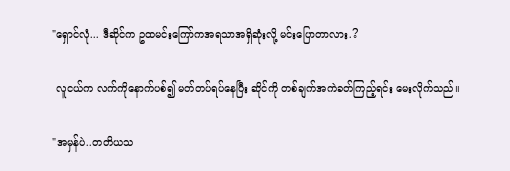"ရှောင်လုံ... ဒီဆိုင်က ဥထမင်းကြော်ကအရသာအရှိဆုံးလို့ မင်းပြောတာလား.?

 လူငယ်က လက်ကိုနောက်ပစ်၍ မတ်တပ်ရပ်နေပြီး ဆိုင်ကို တစ်ချက်အကဲခတ်ကြည့်ရင်း မေးလိုက်သည်။

"အမှန်ပဲ..တတိယသ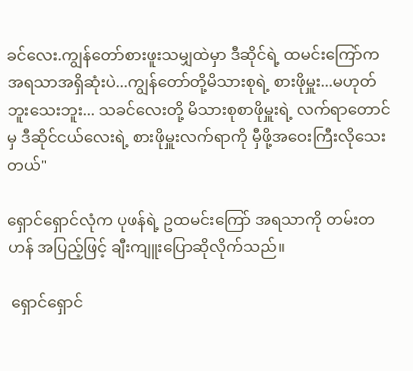ခင်လေး.ကျွန်တော်စားဖူးသမျှထဲမှာ ဒီဆိုင်ရဲ့ ထမင်းကြော်က အရသာအရှိဆုံးပဲ...ကျွန်တော်တို့မိသားစုရဲ့ စားဖိုမှူး...မဟုတ်ဘူးသေးဘူး... သခင်လေးတို့ မိသားစုစာဖိုမှူးရဲ့ လက်ရာတောင်မှ ဒီဆိုင်ငယ်လေးရဲ့ စားဖိုမှူးလက်ရာကို မှီဖို့အဝေးကြီးလိုသေးတယ်"

ရှောင်ရှောင်လုံက ပုဖန်ရဲ့ ဥထမင်းကြော် အရသာကို တမ်းတဟန် အပြည့်ဖြင့် ချီးကျူးပြောဆိုလိုက်သည်။

 ရှောင်ရှောင်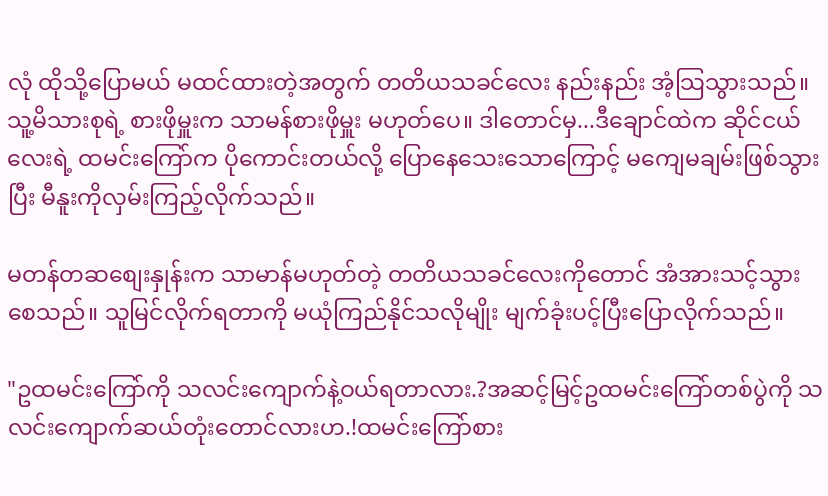လုံ ထိုသို့ပြောမယ် မထင်ထားတဲ့အတွက် တတိယသခင်လေး နည်းနည်း အံ့သြသွားသည်။သူ့မိသားစုရဲ့ စားဖိုမှူးက သာမန်စားဖိုမှူး မဟုတ်ပေ။ ဒါတောင်မှ...ဒီချောင်ထဲက ဆိုင်ငယ်လေးရဲ့ ထမင်းကြော်က ပိုကောင်းတယ်လို့ ပြောနေသေးသောကြောင့် မကျေမချမ်းဖြစ်သွားပြီး မီနူးကိုလှမ်းကြည့်လိုက်သည်။

မတန်တဆစျေးနှုန်းက သာမာန်မဟုတ်တဲ့ တတိယသခင်လေးကိုတောင် အံအားသင့်သွားစေသည်။ သူမြင်လိုက်ရတာကို မယုံကြည်နိုင်သလိုမျိုး မျက်ခုံးပင့်ပြီးပြောလိုက်သည်။

"ဥထမင်းကြော်ကို သလင်းကျောက်နဲ့ဝယ်ရတာလား.?အဆင့်မြင့်ဥထမင်းကြော်တစ်ပွဲကို သလင်းကျောက်ဆယ်တုံးတောင်လားဟ.!ထမင်းကြော်စား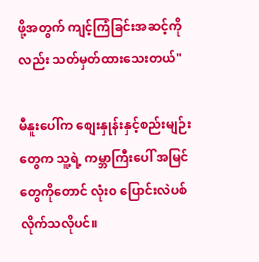ဖို့အတွက် ကျင့်ကြံခြင်းအဆင့်ကိုလည်း သတ်မှတ်ထားသေးတယ်"

မီနူးပေါ်က စျေးနှုန်းနှင့်စည်းမျဉ်းတွေက သူ့ရဲ့ ကမ္ဘာကြီးပေါ် အမြင်တွေကိုတောင် လုံး၀ ပြောင်းလဲပစ်လိုက်သလိုပင်။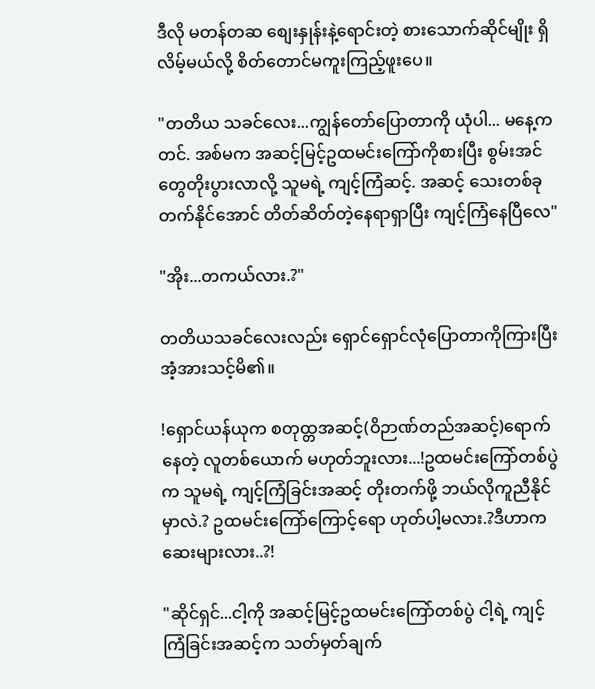ဒီလို မတန်တဆ စျေးနှုန်းနဲ့ရောင်းတဲ့ စားသောက်ဆိုင်မျိုး ရှိလိမ့်မယ်လို့ စိတ်တောင်မကူးကြည့်ဖူးပေ။

"တတိယ သခင်လေး...ကျွန်တော်ပြောတာကို ယုံပါ... မနေ့ကတင်. အစ်မက အဆင့်မြင့်ဥထမင်းကြော်ကိုစားပြီး စွမ်းအင်တွေတိုးပွားလာလို့ သူမရဲ့ ကျင့်ကြံဆင့်. အဆင့် သေးတစ်ခုတက်နိုင်အောင် တိတ်ဆိတ်တဲ့နေရာရှာပြီး ကျင့်ကြံနေပြီလေ"

"အိုး...တကယ်လား.?"

တတိယသခင်လေးလည်း ရှောင်ရှောင်လုံပြောတာကိုကြားပြီး အံ့အားသင့်မိ၏။

!ရှောင်ယန်ယုက စတုထ္တအဆင့်(ဝိဉာဏ်တည်အဆင့်)ရောက်နေတဲ့ လူတစ်ယောက် မဟုတ်ဘူးလား...!ဥထမင်းကြော်တစ်ပွဲက သူမရဲ့ ကျင့်ကြံခြင်းအဆင့် တိုးတက်ဖို့ ဘယ်လိုကူညီနိုင်မှာလဲ.? ဥထမင်းကြော်ကြောင့်ရော ဟုတ်ပါ့မလား.?ဒီဟာက ဆေးများလား..?!

"ဆိုင်ရှင်...ငါ့ကို အဆင့်မြင့်ဥထမင်းကြော်တစ်ပွဲ ငါ့ရဲ့ ကျင့်ကြံခြင်းအဆင့်က သတ်မှတ်ချက်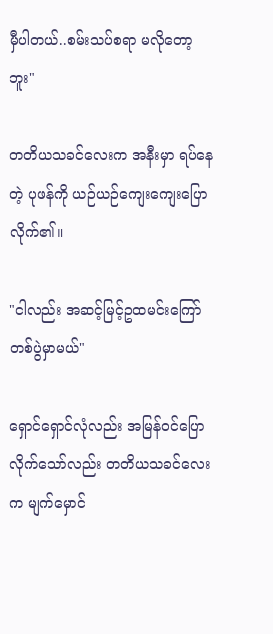မှီပါတယ်..စမ်းသပ်စရာ မလိုတော့ဘူး"

တတိယသခင်လေးက အနီးမှာ ရပ်နေတဲ့ ပုဖန်ကို ယဉ်ယဉ်ကျေးကျေးပြောလိုက်၏။

"ငါလည်း အဆင့်မြင့်ဥထမင်းကြော် တစ်ပွဲမှာမယ်"

ရှောင်ရှောင်လုံလည်း အမြန်ဝင်ပြောလိုက်သော်လည်း တတိယသခင်လေးက မျက်မှောင်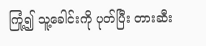ကြုံ့၍ သူ့ခေါင်းကို ပုတ်ပြီး တားဆီး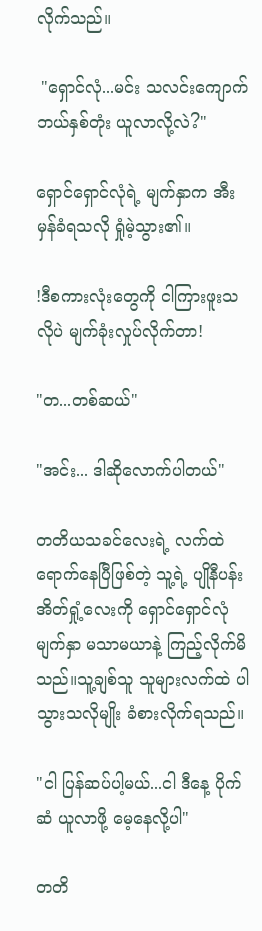လိုက်သည်။

 "ရှောင်လုံ...မင်း သလင်းကျောက် ဘယ်နှစ်တုံး ယူလာလို့လဲ?"

ရှောင်ရှောင်လုံရဲ့ မျက်နှာက အီးမှန်ခံရသလို ရှုံမဲ့သွား၏။

!ဒီစကားလုံးတွေကို ငါကြားဖူးသလိုပဲ မျက်ခုံးလှုပ်လိုက်တာ!

"တ...တစ်ဆယ်"

"အင်း... ဒါဆိုလောက်ပါတယ်"

တတိယသခင်လေးရဲ့ လက်ထဲ ရောက်နေပြီဖြစ်တဲ့ သူ့ရဲ့ ပျိုနီပန်းအိတ်ရှုံ့လေးကို ရှောင်ရှောင်လုံ မျက်နှာ မသာမယာနဲ့ ကြည့်လိုက်မိသည်။သူ့ချစ်သူ သူများလက်ထဲ ပါသွားသလိုမျိုး ခံစားလိုက်ရသည်။

"ငါ ပြန်ဆပ်ပါ့မယ်...ငါ ဒီနေ့ ပိုက်ဆံ ယူလာဖို့ မေ့နေလို့ပါ"

တတိ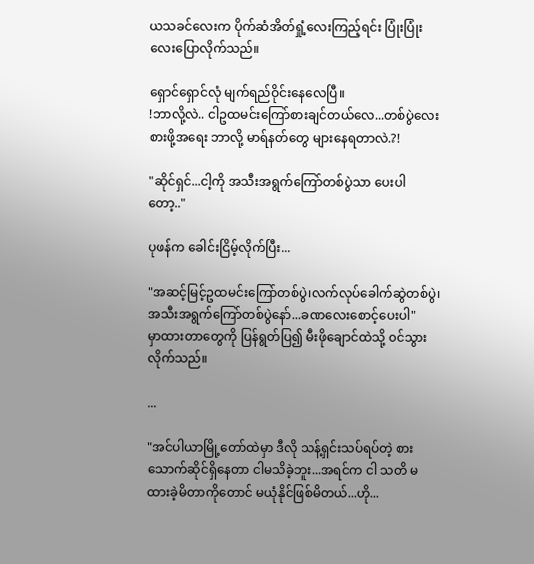ယသခင်လေးက ပိုက်ဆံအိတ်ရှုံ့လေးကြည့်ရင်း ပြုံးပြုံးလေးပြောလိုက်သည်။

ရှောင်ရှောင်လုံ မျက်ရည်ဝိုင်းနေလေပြီ။
!ဘာလို့လဲ.. ငါဥထမင်းကြော်စားချင်တယ်လေ...တစ်ပွဲလေးစားဖို့အရေး ဘာလို့ မာရ်နတ်တွေ များနေရတာလဲ.?!

"ဆိုင်ရှင်...ငါ့ကို အသီးအရွက်ကြော်တစ်ပွဲသာ ပေးပါတော့.."

ပုဖန်က ခေါင်းငြိမ့်လိုက်ပြီး...

"အဆင့်မြင့်ဥထမင်းကြော်တစ်ပွဲ၊လက်လုပ်ခေါက်ဆွဲတစ်ပွဲ၊အသီးအရွက်ကြော်တစ်ပွဲနော်...ခဏလေးစောင့်ပေးပါ"
မှာထားတာတွေကို ပြန်ရွတ်ပြ၍ မီးဖိုချောင်ထဲသို့ ၀င်သွားလိုက်သည်။

...

"အင်ပါယာမြို့တော်ထဲမှာ ဒီလို သန့်ရှင်းသပ်ရပ်တဲ့ စားသောက်ဆိုင်ရှိနေတာ ငါမသိခဲ့ဘူး...အရင်က ငါ သတိ မထားခဲ့မိတာကိုတောင် မယုံနိုင်ဖြစ်မိတယ်...ဟို...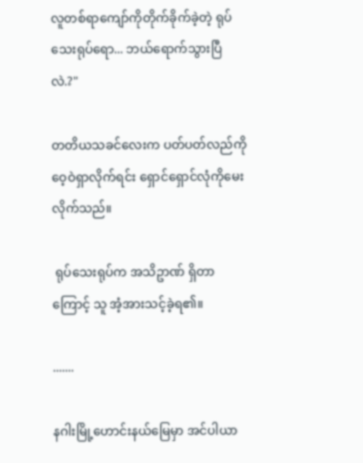လူတစ်ရာကျော်ကိုတိုက်ခိုက်ခဲ့တဲ့ ရုပ်သေးရုပ်ရော... ဘယ်ရောက်သွားပြီလဲ.?"

တတိယသခင်လေးက ပတ်ပတ်လည်ကို ဝေ့ဝဲရှာလိုက်ရင်း ရှောင်ရှောင်လုံကိုမေးလိုက်သည်။

 ရုပ်သေးရုပ်က အသိဥာဏ် ရှိတာကြောင့် သူ အံ့အားသင့်ခဲ့ရ၏။

.......

နဂါးမြို့ဟောင်းနယ်မြေမှာ အင်ပါယာ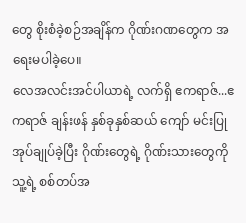တွေ စိုးစံခဲ့စဉ်အချိန်က ဂိုဏ်းဂဏတွေက အရေးမပါခဲ့ပေ။
လေအလင်းအင်ပါယာရဲ့ လက်ရှိ ဧကရာဇ်...ဧကရာဇ် ချန်းဖန် နှစ်ခုနှစ်ဆယ် ကျော် မင်းပြု အုပ်ချုပ်ခဲ့ပြီး ဂိုဏ်းတွေရဲ့ ဂိုဏ်းသားတွေကို သူ့ရဲ့ စစ်တပ်အ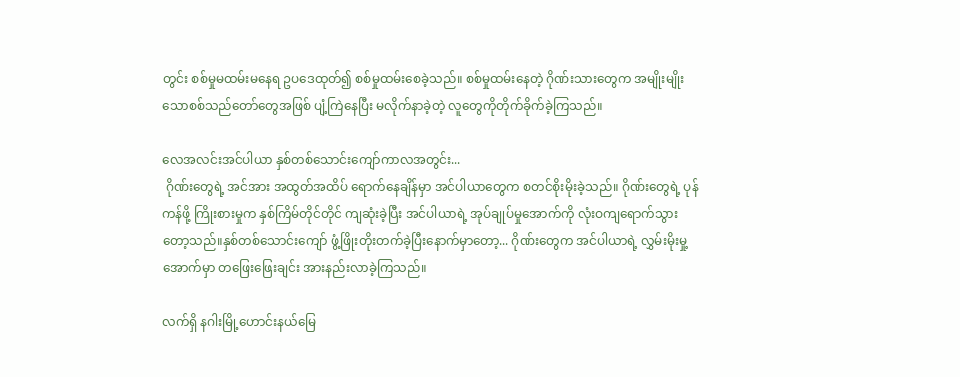တွင်း စစ်မှုမထမ်းမနေရ ဥပဒေထုတ်၍ စစ်မှုထမ်းစေခဲ့သည်။ စစ်မှုထမ်းနေတဲ့ ဂိုဏ်းသားတွေက အမျိုးမျိုးသောစစ်သည်တော်တွေအဖြစ် ပျံ့ကြဲနေပြီး မလိုက်နာခဲ့တဲ့ လူတွေကိုတိုက်ခိုက်ခဲ့ကြသည်။

လေအလင်းအင်ပါယာ နှစ်တစ်သောင်းကျော်ကာလအတွင်း...
 ဂိုဏ်းတွေရဲ့ အင်အား အထွတ်အထိပ် ရောက်နေချိန်မှာ အင်ပါယာတွေက စတင်စိုးမိုးခဲ့သည်။ ဂိုဏ်းတွေရဲ့ ပုန်ကန်ဖို့ ကြိုးစားမှုက နှစ်ကြိမ်တိုင်တိုင် ကျဆုံးခဲ့ပြီး အင်ပါယာရဲ့ အုပ်ချုပ်မှုအောက်ကို လုံးဝကျရောက်သွားတော့သည်။နှစ်တစ်သောင်းကျော် ဖွံ့ဖြိုးတိုးတက်ခဲ့ပြီးနောက်မှာတော့... ဂိုဏ်းတွေက အင်ပါယာရဲ့ လွှမ်းမိုးမှု့အောက်မှာ တဖြေးဖြေးချင်း အားနည်းလာခဲ့ကြသည်။

လက်ရှိ နဂါးမြို့ဟောင်းနယ်မြေ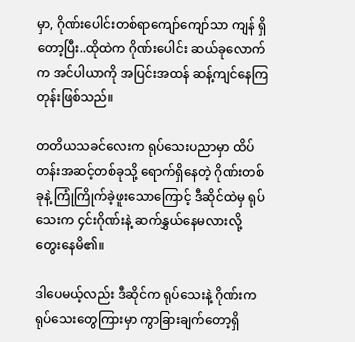မှာ, ဂိုဏ်းပေါင်းတစ်ရာကျော်ကျော်သာ ကျန် ရှိတော့ပြီး..ထိုထဲက ဂိုဏ်းပေါင်း ဆယ်ခုလောက်က အင်ပါယာကို အပြင်းအထန် ဆန့်ကျင်နေကြတုန်းဖြစ်သည်။

တတိယသခင်လေးက ရုပ်သေးပညာမှာ ထိပ်တန်းအဆင့်တစ်ခုသို့ ရောက်ရှိနေတဲ့ ဂိုဏ်းတစ်ခုနဲ့ ကြုံကြိုက်ခဲ့ဖူးသောကြောင့် ဒီဆိုင်ထဲမှ ရုပ်သေးက ၄င်းဂိုဏ်းနဲ့ ဆက်နွှယ်နေမလားလို့ တွေးနေမိ၏။

ဒါပေမယ့်လည်း ဒီဆိုင်က ရုပ်သေးနဲ့ ဂိုဏ်းကရုပ်သေးတွေကြားမှာ ကွာခြားချက်တော့ရှိ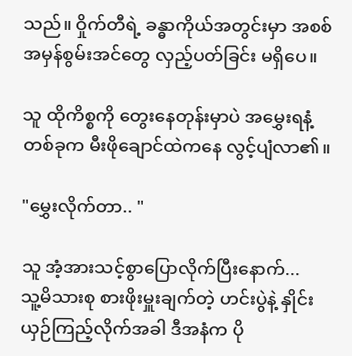သည်။ ဝှိုက်တီရဲ့ ခန္ဓာကိုယ်အတွင်းမှာ အစစ်အမှန်စွမ်းအင်တွေ လှည့်ပတ်ခြင်း မရှိပေ။

သူ ထိုကိစ္စကို တွေးနေတုန်းမှာပဲ အမွှေးရနံ့တစ်ခုက မီးဖိုချောင်ထဲကနေ လွင့်ပျံလာ၏။

"မွှေးလိုက်တာ.. "

သူ အံ့အားသင့်စွာပြောလိုက်ပြီးနောက်...
သူ့မိသားစု စားဖိုးမှူးချက်တဲ့ ဟင်းပွဲနဲ့ နှိုင်းယှဉ်ကြည့်လိုက်အခါ ဒီအနံက ပို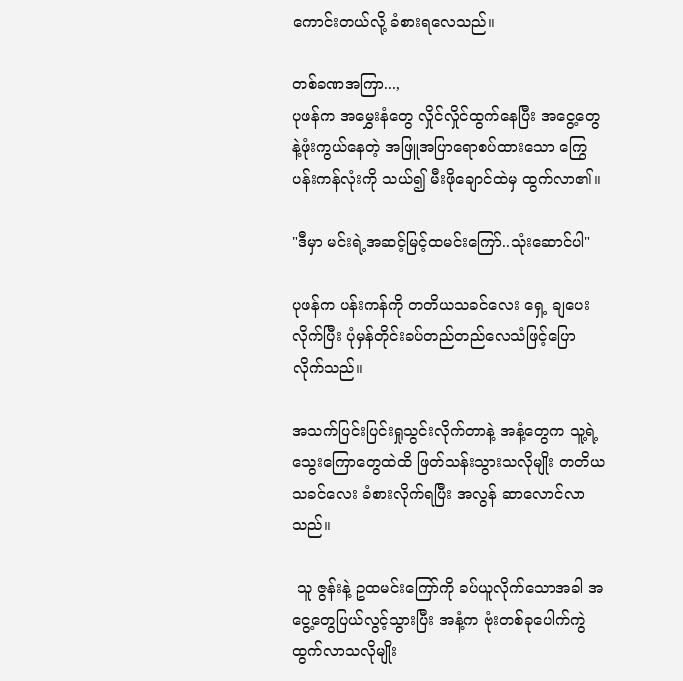ကောင်းတယ်လို့ ခံစားရလေသည်။

တစ်ခဏအကြာ...,
ပုဖန်က အမွှေးနံတွေ လှိုင်လှိုင်ထွက်နေပြီး အငွေ့တွေနဲ့ဖုံးကွယ်နေတဲ့ အဖြူအပြာရောစပ်ထားသော ကြွေပန်းကန်လုံးကို သယ်၍ မီးဖိုချောင်ထဲမှ ထွက်လာ၏။

"ဒီမှာ မင်းရဲ့အဆင့်မြင့်ထမင်းကြော်..သုံးဆောင်ပါ"

ပုဖန်က ပန်းကန်ကို တတိယသခင်လေး ရှေ့ ချပေးလိုက်ပြီး ပုံမှန်တိုင်းခပ်တည်တည်လေသံဖြင့်ပြောလိုက်သည်။

အသက်ပြင်းပြင်းရှုသွင်းလိုက်တာနဲ့ အနံ့တွေက သူ့ရဲ့ သွေးကြောတွေထဲထိ ဖြတ်သန်းသွားသလိုမျိုး တတိယသခင်လေး ခံစားလိုက်ရပြီး အလွန် ဆာလောင်လာသည်။

 သူ ဇွန်းနဲ့ ဥထမင်းကြော်ကို ခပ်ယူလိုက်သောအခါ အငွေ့တွေပြယ်လွင့်သွားပြီး အနံ့က ဗုံးတစ်ခုပေါက်ကွဲထွက်လာသလိုမျိုး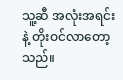သူ့ဆီ အလုံးအရင်းနဲ့ တိုးဝင်လာတော့သည်။